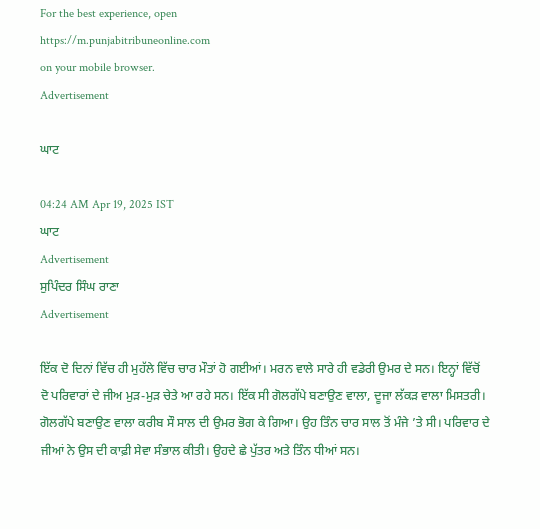For the best experience, open
https://m.punjabitribuneonline.com
on your mobile browser.
Advertisement

ਘਾਟ

04:24 AM Apr 19, 2025 IST
ਘਾਟ
Advertisement
ਸੁਪਿੰਦਰ ਸਿੰਘ ਰਾਣਾ
Advertisement

ਇੱਕ ਦੋ ਦਿਨਾਂ ਵਿੱਚ ਹੀ ਮੁਹੱਲੇ ਵਿੱਚ ਚਾਰ ਮੌਤਾਂ ਹੋ ਗਈਆਂ। ਮਰਨ ਵਾਲੇ ਸਾਰੇ ਹੀ ਵਡੇਰੀ ਉਮਰ ਦੇ ਸਨ। ਇਨ੍ਹਾਂ ਵਿੱਚੋਂ ਦੋ ਪਰਿਵਾਰਾਂ ਦੇ ਜੀਅ ਮੁੜ-ਮੁੜ ਚੇਤੇ ਆ ਰਹੇ ਸਨ। ਇੱਕ ਸੀ ਗੋਲਗੱਪੇ ਬਣਾਉਣ ਵਾਲਾ, ਦੂਜਾ ਲੱਕੜ ਵਾਲਾ ਮਿਸਤਰੀ। ਗੋਲਗੱਪੇ ਬਣਾਉਣ ਵਾਲਾ ਕਰੀਬ ਸੌ ਸਾਲ ਦੀ ਉਮਰ ਭੋਗ ਕੇ ਗਿਆ। ਉਹ ਤਿੰਨ ਚਾਰ ਸਾਲ ਤੋਂ ਮੰਜੇ ’ਤੇ ਸੀ। ਪਰਿਵਾਰ ਦੇ ਜੀਆਂ ਨੇ ਉਸ ਦੀ ਕਾਫ਼ੀ ਸੇਵਾ ਸੰਭਾਲ ਕੀਤੀ। ਉਹਦੇ ਛੇ ਪੁੱਤਰ ਅਤੇ ਤਿੰਨ ਧੀਆਂ ਸਨ।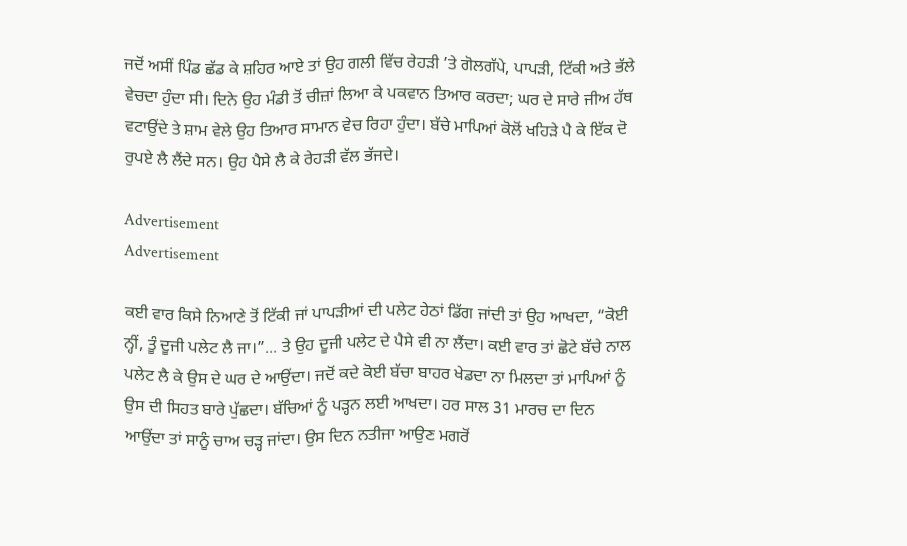ਜਦੋਂ ਅਸੀਂ ਪਿੰਡ ਛੱਡ ਕੇ ਸ਼ਹਿਰ ਆਏ ਤਾਂ ਉਹ ਗਲੀ ਵਿੱਚ ਰੇਹੜੀ ’ਤੇ ਗੋਲਗੱਪੇ, ਪਾਪੜੀ, ਟਿੱਕੀ ਅਤੇ ਭੱਲੇ ਵੇਚਦਾ ਹੁੰਦਾ ਸੀ। ਦਿਨੇ ਉਹ ਮੰਡੀ ਤੋਂ ਚੀਜ਼ਾਂ ਲਿਆ ਕੇ ਪਕਵਾਨ ਤਿਆਰ ਕਰਦਾ; ਘਰ ਦੇ ਸਾਰੇ ਜੀਅ ਹੱਥ ਵਟਾਉਂਦੇ ਤੇ ਸ਼ਾਮ ਵੇਲੇ ਉਹ ਤਿਆਰ ਸਾਮਾਨ ਵੇਚ ਰਿਹਾ ਹੁੰਦਾ। ਬੱਚੇ ਮਾਪਿਆਂ ਕੋਲੋਂ ਖਹਿੜੇ ਪੈ ਕੇ ਇੱਕ ਦੋ ਰੁਪਏ ਲੈ ਲੈਂਦੇ ਸਨ। ਉਹ ਪੈਸੇ ਲੈ ਕੇ ਰੇਹੜੀ ਵੱਲ ਭੱਜਦੇ।

Advertisement
Advertisement

ਕਈ ਵਾਰ ਕਿਸੇ ਨਿਆਣੇ ਤੋਂ ਟਿੱਕੀ ਜਾਂ ਪਾਪੜੀਆਂ ਦੀ ਪਲੇਟ ਹੇਠਾਂ ਡਿੱਗ ਜਾਂਦੀ ਤਾਂ ਉਹ ਆਖਦਾ, “ਕੋਈ ਨ੍ਹੀਂ, ਤੂੰ ਦੂਜੀ ਪਲੇਟ ਲੈ ਜਾ।”... ਤੇ ਉਹ ਦੂਜੀ ਪਲੇਟ ਦੇ ਪੈਸੇ ਵੀ ਨਾ ਲੈਂਦਾ। ਕਈ ਵਾਰ ਤਾਂ ਛੋਟੇ ਬੱਚੇ ਨਾਲ ਪਲੇਟ ਲੈ ਕੇ ਉਸ ਦੇ ਘਰ ਦੇ ਆਉਂਦਾ। ਜਦੋਂ ਕਦੇ ਕੋਈ ਬੱਚਾ ਬਾਹਰ ਖੇਡਦਾ ਨਾ ਮਿਲਦਾ ਤਾਂ ਮਾਪਿਆਂ ਨੂੰ ਉਸ ਦੀ ਸਿਹਤ ਬਾਰੇ ਪੁੱਛਦਾ। ਬੱਚਿਆਂ ਨੂੰ ਪੜ੍ਹਨ ਲਈ ਆਖਦਾ। ਹਰ ਸਾਲ 31 ਮਾਰਚ ਦਾ ਦਿਨ ਆਉਂਦਾ ਤਾਂ ਸਾਨੂੰ ਚਾਅ ਚੜ੍ਹ ਜਾਂਦਾ। ਉਸ ਦਿਨ ਨਤੀਜਾ ਆਉਣ ਮਗਰੋਂ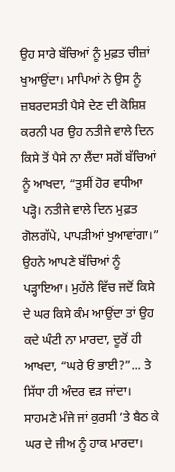ਉਹ ਸਾਰੇ ਬੱਚਿਆਂ ਨੂੰ ਮੁਫ਼ਤ ਚੀਜ਼ਾਂ ਖੁਆਉਂਦਾ। ਮਾਪਿਆਂ ਨੇ ਉਸ ਨੂੰ ਜ਼ਬਰਦਸਤੀ ਪੈਸੇ ਦੇਣ ਦੀ ਕੋਸ਼ਿਸ਼ ਕਰਨੀ ਪਰ ਉਹ ਨਤੀਜੇ ਵਾਲੇ ਦਿਨ ਕਿਸੇ ਤੋਂ ਪੈਸੇ ਨਾ ਲੈਂਦਾ ਸਗੋਂ ਬੱਚਿਆਂ ਨੂੰ ਆਖਦਾ, “ਤੁਸੀਂ ਹੋਰ ਵਧੀਆ ਪੜ੍ਹੋ। ਨਤੀਜੇ ਵਾਲੇ ਦਿਨ ਮੁਫ਼ਤ ਗੋਲਗੱਪੇ, ਪਾਪੜੀਆਂ ਖੁਆਵਾਂਗਾ।” ਉਹਨੇ ਆਪਣੇ ਬੱਚਿਆਂ ਨੂੰ ਪੜ੍ਹਾਇਆ। ਮੁਹੱਲੇ ਵਿੱਚ ਜਦੋਂ ਕਿਸੇ ਦੇ ਘਰ ਕਿਸੇ ਕੰਮ ਆਉਂਦਾ ਤਾਂ ਉਹ ਕਦੇ ਘੰਟੀ ਨਾ ਮਾਰਦਾ, ਦੂਰੋਂ ਹੀ ਆਖਦਾ, “ਘਰੇ ਓਂ ਭਾਈ?”... ਤੇ ਸਿੱਧਾ ਹੀ ਅੰਦਰ ਵੜ ਜਾਂਦਾ। ਸਾਹਮਣੇ ਮੰਜੇ ਜਾਂ ਕੁਰਸੀ ’ਤੇ ਬੈਠ ਕੇ ਘਰ ਦੇ ਜੀਅ ਨੂੰ ਹਾਕ ਮਾਰਦਾ।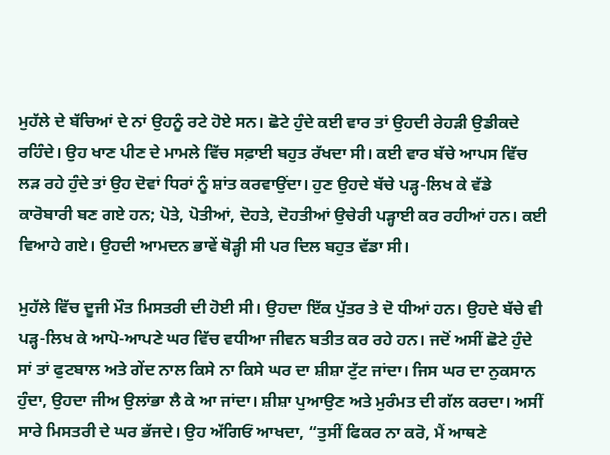ਮੁਹੱਲੇ ਦੇ ਬੱਚਿਆਂ ਦੇ ਨਾਂ ਉਹਨੂੰ ਰਟੇ ਹੋਏ ਸਨ। ਛੋਟੇ ਹੁੰਦੇ ਕਈ ਵਾਰ ਤਾਂ ਉਹਦੀ ਰੇਹੜੀ ਉਡੀਕਦੇ ਰਹਿੰਦੇ। ਉਹ ਖਾਣ ਪੀਣ ਦੇ ਮਾਮਲੇ ਵਿੱਚ ਸਫ਼ਾਈ ਬਹੁਤ ਰੱਖਦਾ ਸੀ। ਕਈ ਵਾਰ ਬੱਚੇ ਆਪਸ ਵਿੱਚ ਲੜ ਰਹੇ ਹੁੰਦੇ ਤਾਂ ਉਹ ਦੋਵਾਂ ਧਿਰਾਂ ਨੂੰ ਸ਼ਾਂਤ ਕਰਵਾਉਂਦਾ। ਹੁਣ ਉਹਦੇ ਬੱਚੇ ਪੜ੍ਹ-ਲਿਖ ਕੇ ਵੱਡੇ ਕਾਰੋਬਾਰੀ ਬਣ ਗਏ ਹਨ; ਪੋਤੇ, ਪੋਤੀਆਂ, ਦੋਹਤੇ, ਦੋਹਤੀਆਂ ਉਚੇਰੀ ਪੜ੍ਹਾਈ ਕਰ ਰਹੀਆਂ ਹਨ। ਕਈ ਵਿਆਹੇ ਗਏ। ਉਹਦੀ ਆਮਦਨ ਭਾਵੇਂ ਥੋੜ੍ਹੀ ਸੀ ਪਰ ਦਿਲ ਬਹੁਤ ਵੱਡਾ ਸੀ।

ਮੁਹੱਲੇ ਵਿੱਚ ਦੂਜੀ ਮੌਤ ਮਿਸਤਰੀ ਦੀ ਹੋਈ ਸੀ। ਉਹਦਾ ਇੱਕ ਪੁੱਤਰ ਤੇ ਦੋ ਧੀਆਂ ਹਨ। ਉਹਦੇ ਬੱਚੇ ਵੀ ਪੜ੍ਹ-ਲਿਖ ਕੇ ਆਪੋ-ਆਪਣੇ ਘਰ ਵਿੱਚ ਵਧੀਆ ਜੀਵਨ ਬਤੀਤ ਕਰ ਰਹੇ ਹਨ। ਜਦੋਂ ਅਸੀਂ ਛੋਟੇ ਹੁੰਦੇ ਸਾਂ ਤਾਂ ਫੁਟਬਾਲ ਅਤੇ ਗੇਂਦ ਨਾਲ ਕਿਸੇ ਨਾ ਕਿਸੇ ਘਰ ਦਾ ਸ਼ੀਸ਼ਾ ਟੁੱਟ ਜਾਂਦਾ। ਜਿਸ ਘਰ ਦਾ ਨੁਕਸਾਨ ਹੁੰਦਾ, ਉਹਦਾ ਜੀਅ ਉਲਾਂਭਾ ਲੈ ਕੇ ਆ ਜਾਂਦਾ। ਸ਼ੀਸ਼ਾ ਪੁਆਉਣ ਅਤੇ ਮੁਰੰਮਤ ਦੀ ਗੱਲ ਕਰਦਾ। ਅਸੀਂ ਸਾਰੇ ਮਿਸਤਰੀ ਦੇ ਘਰ ਭੱਜਦੇ। ਉਹ ਅੱਗਿਓਂ ਆਖਦਾ, “ਤੁਸੀਂ ਫਿਕਰ ਨਾ ਕਰੋ, ਮੈਂ ਆਥਣੇ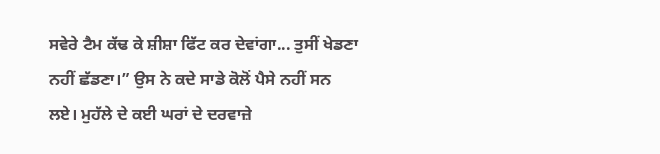ਸਵੇਰੇ ਟੈਮ ਕੱਢ ਕੇ ਸ਼ੀਸ਼ਾ ਫਿੱਟ ਕਰ ਦੇਵਾਂਗਾ... ਤੁਸੀਂ ਖੇਡਣਾ ਨਹੀਂ ਛੱਡਣਾ।” ਉਸ ਨੇ ਕਦੇ ਸਾਡੇ ਕੋਲੋਂ ਪੈਸੇ ਨਹੀਂ ਸਨ ਲਏ। ਮੁਹੱਲੇ ਦੇ ਕਈ ਘਰਾਂ ਦੇ ਦਰਵਾਜ਼ੇ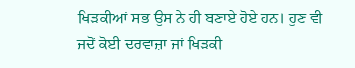ਖਿੜਕੀਆਂ ਸਭ ਉਸ ਨੇ ਹੀ ਬਣਾਏ ਹੋਏ ਹਨ। ਹੁਣ ਵੀ ਜਦੋਂ ਕੋਈ ਦਰਵਾਜ਼ਾ ਜਾਂ ਖਿੜਕੀ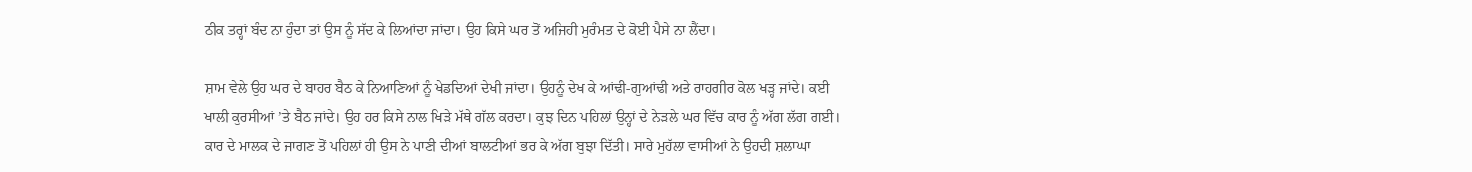ਠੀਕ ਤਰ੍ਹਾਂ ਬੰਦ ਨਾ ਹੁੰਦਾ ਤਾਂ ਉਸ ਨੂੰ ਸੱਦ ਕੇ ਲਿਆਂਦਾ ਜਾਂਦਾ। ਉਹ ਕਿਸੇ ਘਰ ਤੋਂ ਅਜਿਹੀ ਮੁਰੰਮਤ ਦੇ ਕੋਈ ਪੈਸੇ ਨਾ ਲੈਂਦਾ।

ਸ਼ਾਮ ਵੇਲੇ ਉਹ ਘਰ ਦੇ ਬਾਹਰ ਬੈਠ ਕੇ ਨਿਆਣਿਆਂ ਨੂੰ ਖੇਡਦਿਆਂ ਦੇਖੀ ਜਾਂਦਾ। ਉਹਨੂੰ ਦੇਖ ਕੇ ਆਂਢੀ-ਗੁਆਂਢੀ ਅਤੇ ਰਾਹਗੀਰ ਕੋਲ ਖੜ੍ਹ ਜਾਂਦੇ। ਕਈ ਖਾਲੀ ਕੁਰਸੀਆਂ ’ਤੇ ਬੈਠ ਜਾਂਦੇ। ਉਹ ਹਰ ਕਿਸੇ ਨਾਲ ਖਿੜੇ ਮੱਥੇ ਗੱਲ ਕਰਦਾ। ਕੁਝ ਦਿਨ ਪਹਿਲਾਂ ਉਨ੍ਹਾਂ ਦੇ ਨੇੜਲੇ ਘਰ ਵਿੱਚ ਕਾਰ ਨੂੰ ਅੱਗ ਲੱਗ ਗਈ। ਕਾਰ ਦੇ ਮਾਲਕ ਦੇ ਜਾਗਣ ਤੋਂ ਪਹਿਲਾਂ ਹੀ ਉਸ ਨੇ ਪਾਣੀ ਦੀਆਂ ਬਾਲਟੀਆਂ ਭਰ ਕੇ ਅੱਗ ਬੁਝਾ ਦਿੱਤੀ। ਸਾਰੇ ਮੁਹੱਲਾ ਵਾਸੀਆਂ ਨੇ ਉਹਦੀ ਸ਼ਲਾਘਾ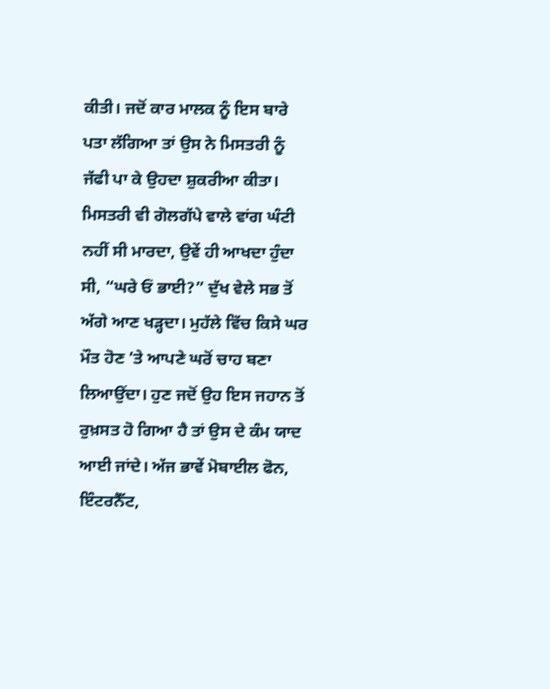ਕੀਤੀ। ਜਦੋਂ ਕਾਰ ਮਾਲਕ ਨੂੰ ਇਸ ਬਾਰੇ ਪਤਾ ਲੱਗਿਆ ਤਾਂ ਉਸ ਨੇ ਮਿਸਤਰੀ ਨੂੰ ਜੱਫੀ ਪਾ ਕੇ ਉਹਦਾ ਸ਼ੁਕਰੀਆ ਕੀਤਾ। ਮਿਸਤਰੀ ਵੀ ਗੋਲਗੱਪੇ ਵਾਲੇ ਵਾਂਗ ਘੰਟੀ ਨਹੀਂ ਸੀ ਮਾਰਦਾ, ਉਵੇਂ ਹੀ ਆਖਦਾ ਹੁੰਦਾ ਸੀ, “ਘਰੇ ਓਂ ਭਾਈ?” ਦੁੱਖ ਵੇਲੇ ਸਭ ਤੋਂ ਅੱਗੇ ਆਣ ਖੜ੍ਹਦਾ। ਮੁਹੱਲੇ ਵਿੱਚ ਕਿਸੇ ਘਰ ਮੌਤ ਹੋਣ ’ਤੇ ਆਪਣੇ ਘਰੋਂ ਚਾਹ ਬਣਾ ਲਿਆਉਂਦਾ। ਹੁਣ ਜਦੋਂ ਉਹ ਇਸ ਜਹਾਨ ਤੋਂ ਰੁਖ਼ਸਤ ਹੋ ਗਿਆ ਹੈ ਤਾਂ ਉਸ ਦੇ ਕੰਮ ਯਾਦ ਆਈ ਜਾਂਦੇ। ਅੱਜ ਭਾਵੇਂ ਮੋਬਾਈਲ ਫੋਨ, ਇੰਟਰਨੈੱਟ,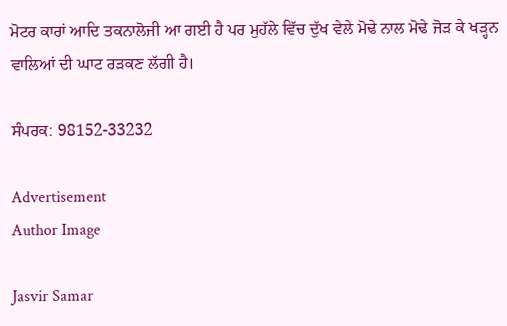ਮੋਟਰ ਕਾਰਾਂ ਆਦਿ ਤਕਨਾਲੋਜੀ ਆ ਗਈ ਹੈ ਪਰ ਮੁਹੱਲੇ ਵਿੱਚ ਦੁੱਖ ਵੇਲੇ ਮੋਢੇ ਨਾਲ ਮੋਢੇ ਜੋੜ ਕੇ ਖੜ੍ਹਨ ਵਾਲਿਆਂ ਦੀ ਘਾਟ ਰੜਕਣ ਲੱਗੀ ਹੈ।

ਸੰਪਰਕ: 98152-33232

Advertisement
Author Image

Jasvir Samar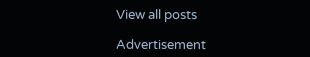View all posts

Advertisement